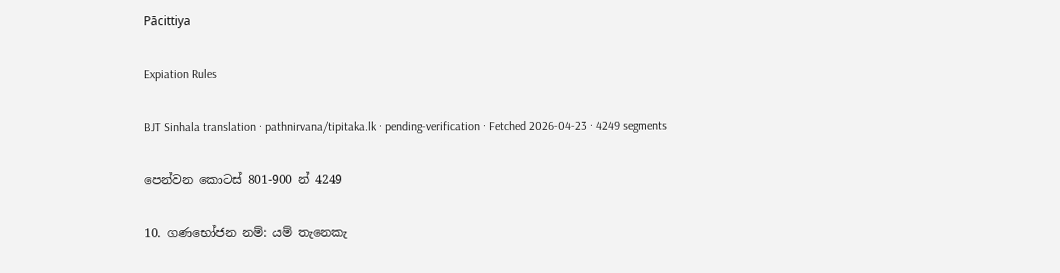Pācittiya

Expiation Rules

BJT Sinhala translation · pathnirvana/tipitaka.lk · pending-verification · Fetched 2026-04-23 · 4249 segments

පෙන්වන කොටස් 801-900 න් 4249

10. ගණභෝජන නම්: යම් තැනෙකැ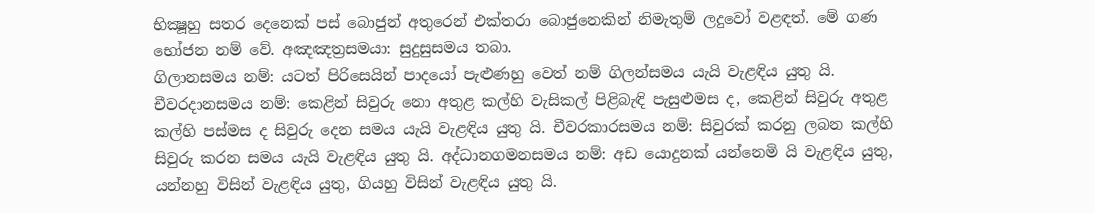භික්‍ෂූහු සතර දෙනෙක් පස් බොජුන් අතුරෙන් එක්තරා බොජුනෙකින් නිමැතුම් ලදුවෝ වළඳත්. මේ ගණ භෝජන නම් වේ. අඤඤත්‍රසමයා: සුදුසුසමය තබා.
ගිලානසමය නම්: යටත් පිරිසෙයින් පාදයෝ පැළුණහු වෙත් නම් ගිලන්සමය යැයි වැළඳිය යුතු යි. චීවරදානසමය නම්: කෙළින් සිවුරු නො අතුළ කල්හි වැසිකල් පිළිබැඳි පැසුළුමස ද, කෙළින් සිවුරු අතුළ කල්හි පස්මස ද සිවුරු දෙන සමය යැයි වැළඳිය යුතු යි. චීවරකාරසමය නම්: සිවුරක් කරනු ලබන කල්හි සිවුරු කරන සමය යැයි වැළඳිය යුතු යි. අද්ධානගමනසමය නම්: අඩ යොදුනක් යන්නෙමි යි වැළඳිය යුතු, යන්නහු විසින් වැළඳිය යුතු, ගියහු විසින් වැළඳිය යුතු යි.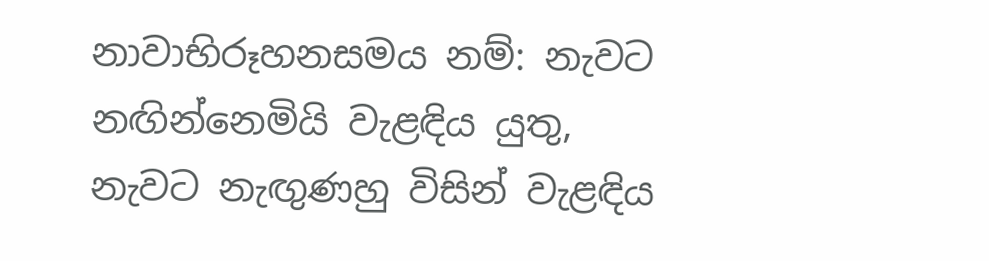නාවාභිරූහනසමය නම්: නැවට නඟින්නෙමියි වැළඳිය යුතු, නැවට නැඟුණහු විසින් වැළඳිය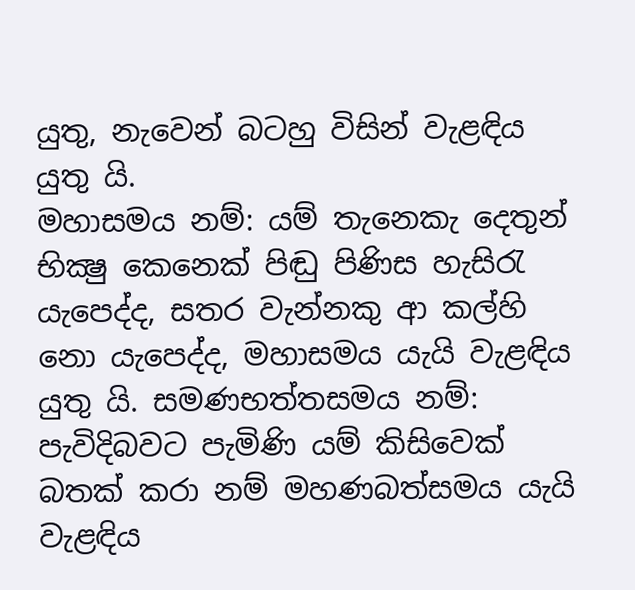යුතු, නැවෙන් බටහු විසින් වැළඳිය යුතු යි.
මහාසමය නම්: යම් තැනෙකැ දෙතුන් භික්‍ෂු කෙනෙක් පිඬු පිණිස හැසිරැ යැපෙද්ද, සතර වැන්නකු ආ කල්හි නො යැපෙද්ද, මහාසමය යැයි වැළඳිය යුතු යි. සමණභත්තසමය නම්: පැවිදිබවට පැමිණි යම් කිසිවෙක් බතක් කරා නම් මහණබත්සමය යැයි වැළඳිය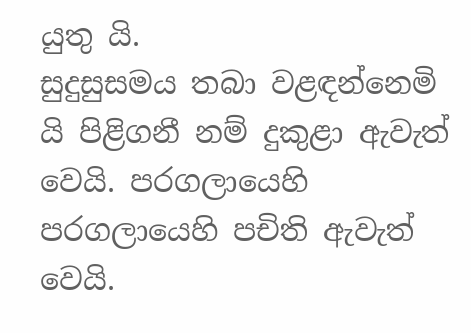යුතු යි.
සුදුසුසමය තබා වළඳන්නෙමි යි පිළිගනී නම් දුකුළා ඇවැත් වෙයි. පරගලායෙහි පරගලායෙහි පචිති ඇවැත් වෙයි.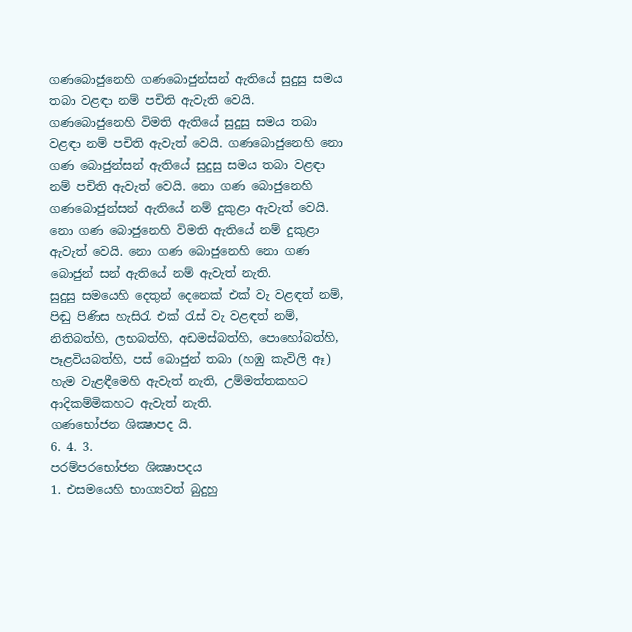ගණබොජුනෙහි ගණබොජුන්සන් ඇතියේ සුදුසු සමය තබා වළඳා නම් පචිති ඇවැති වෙයි. ගණබොජුනෙහි විමති ඇතියේ සුදුසු සමය තබා වළඳා නම් පචිති ඇවැත් වෙයි. ගණබොජුනෙහි නො ගණ බොජුන්සන් ඇතියේ සුදුසු සමය තබා වළඳා නම් පචිති ඇවැත් වෙයි. නො ගණ බොජුනෙහි ගණබොජුන්සන් ඇතියේ නම් දුකුළා ඇවැත් වෙයි. නො ගණ බොජුනෙහි විමති ඇතියේ නම් දුකුළා ඇවැත් වෙයි. නො ගණ බොජුනෙහි නො ගණ බොජුන් සන් ඇතියේ නම් ඇවැත් නැති.
සුදුසු සමයෙහි දෙතුන් දෙනෙක් එක් වැ වළඳත් නම්, පිඬු පිණිස හැසිරැ එක් රැස් වැ වළඳත් නම්, නිතිබත්හි, ලභබත්හි, අඩමස්බත්හි, පොහෝබත්හි, පෑළවියබත්හි, පස් බොජුන් තබා (හඹු කැවිලි ඈ) හැම වැළඳීමෙහි ඇවැත් නැති, උම්මත්තකහට ආදිකම්මිකහට ඇවැත් නැති.
ගණභෝජන ශික්‍ෂාපද යි.
6. 4. 3.
පරම්පරභෝජන ශික්‍ෂාපදය
1. එසමයෙහි භාග්‍යවත් බුදුහු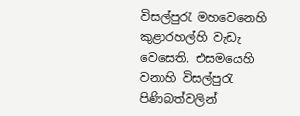විසල්පුරැ මහවෙනෙහි කුළාරහල්හි වැඩැ වෙසෙති. එසමයෙහි වනාහි විසල්පුරැ පිණිබත්වලින්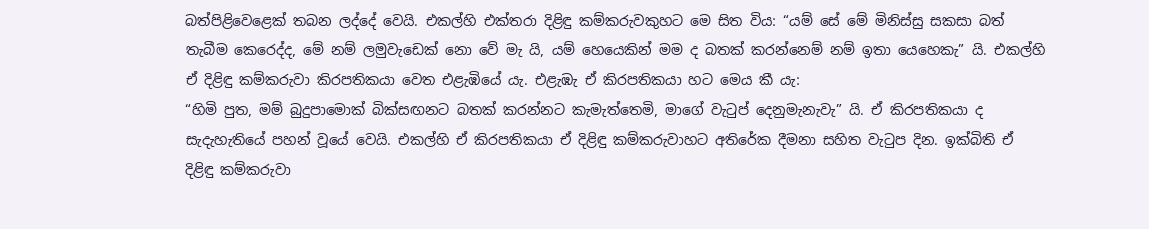බත්පිළිවෙළෙක් තබන ලද්දේ වෙයි. එකල්හි එක්තරා දිළිඳු කම්කරුවකුහට මෙ සිත විය: “යම් සේ මේ මිනිස්සු සකසා බත් තැබීම කෙරෙද්ද, මේ නම් ලමුවැඩෙක් නො වේ මැ යි, යම් හෙයෙකින් මම ද බතක් කරන්නෙම් නම් ඉතා යෙහෙකැ” යි. එකල්හි ඒ දිළිඳු කම්කරුවා කිරපතිකයා වෙත එළැඹියේ යැ. එළැඹැ ඒ කිරපතිකයා හට මෙය කී යැ:
“හිමි පුත, මම් බුදුපාමොක් බික්සඟනට බතක් කරන්නට කැමැත්තෙමි, මාගේ වැටුප් දෙනුමැනැවැ” යි. ඒ කිරපතිකයා ද සැදැහැතියේ පහන් වූයේ වෙයි. එකල්හි ඒ කිරපතිකයා ඒ දිළිඳු කම්කරුවාහට අතිරේක දීමනා සහිත වැටුප දින. ඉක්බිති ඒ දිළිඳු කම්කරුවා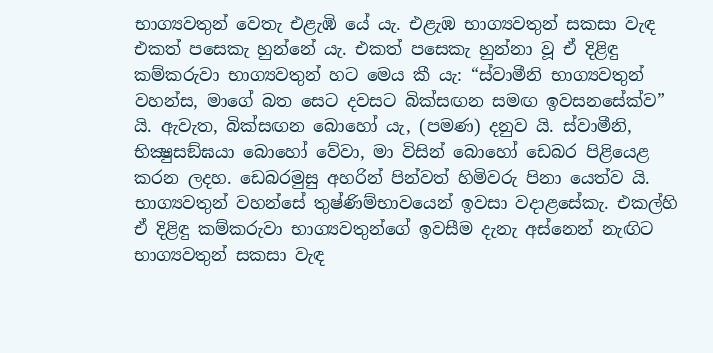භාග්‍යවතුන් වෙතැ එළැඹි යේ යැ. එළැඹ භාග්‍යවතුන් සකසා වැඳ එකත් පසෙකැ හුන්නේ යැ. එකත් පසෙකැ හුන්නා වූ ඒ දිළිඳු කම්කරුවා භාග්‍යවතුන් හට මෙය කී යැ: “ස්වාමීනි භාග්‍යවතුන් වහන්ස, මාගේ බත සෙට දවසට බික්සඟන සමඟ ඉවසනසේක්ව” යි. ඇවැත, බික්සඟන බොහෝ යැ, (පමණ) දනුව යි. ස්වාමීනි, භික්‍ෂුසඞ්ඝයා බොහෝ වේවා, මා විසින් බොහෝ ඩෙබර පිළියෙළ කරන ලදහ. ඩෙබරමුසු අහරින් පින්වත් හිමිවරු පිනා යෙත්ව යි. භාග්‍යවතුන් වහන්සේ තුෂ්ණිම්භාවයෙන් ඉවසා වදාළසේකැ. එකල්හි ඒ දිළිඳු කම්කරුවා භාග්‍යවතුන්ගේ ඉවසීම දැනැ අස්නෙන් නැඟිට භාග්‍යවතුන් සකසා වැඳ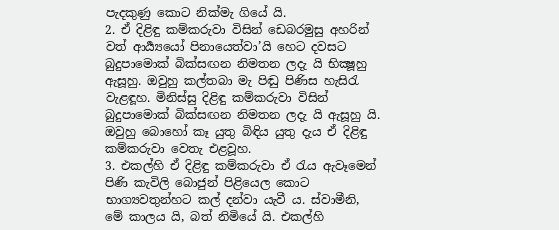පැදකුණු කොට නික්මැ ගියේ යි.
2. ඒ දිළිඳු කම්කරුවා විසින් ඩෙබරමුසු අහරින් වත් ආර්‍ය්‍යයෝ පිනායෙත්වා’යි හෙට දවසට බුදුපාමොක් බික්සඟන නිමතන ලදැ යි භික්‍ෂූහු ඇසූහු. ඔවුහු කල්තබා මැ පිඬු පිණිස හැසිරැ වැළඳූහ. මිනිස්සු දිළිඳු කම්කරුවා විසින් බුදුපාමොක් බික්සඟන නිමතන ලදැ යි ඇසූහු යි. ඔවුහු බොහෝ කෑ යුතු බිඳිය යුතු දැය ඒ දිළිඳු කම්කරුවා වෙතැ එළවූහ.
3. එකල්හි ඒ දිළිඳු කම්කරුවා ඒ රැය ඇවෑමෙන් පිණි කැවිලි බොජුන් පිළියෙල කොට භාග්‍යවතුන්හට කල් දන්වා යැවී ය. ස්වාමීනි, මේ කාලය යි, බත් නිමියේ යි. එකල්හි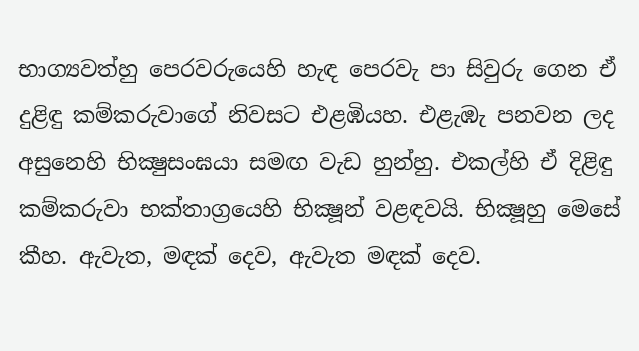භාග්‍යවත්හු පෙරවරුයෙහි හැඳ පෙරවැ පා සිවුරු ගෙන ඒ දුළිඳු කම්කරුවාගේ නිවසට එළඹියහ. එළැඹැ පනවන ලද අසුනෙහි භික්‍ෂුසංඝයා සමඟ වැඩ හුන්හු. එකල්හි ඒ දිළිඳු කම්කරුවා භක්තාග්‍රයෙහි භික්‍ෂූන් වළඳවයි. භික්‍ෂූහු මෙසේ කීහ. ඇවැත, මඳක් දෙව, ඇවැත මඳක් දෙව.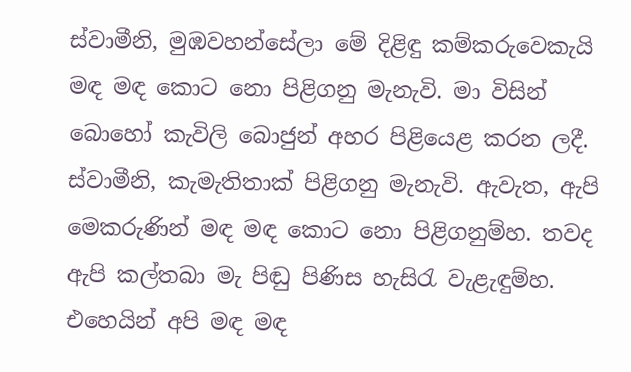ස්වාමීනි, මුඹවහන්සේලා මේ දිළිඳු කම්කරුවෙකැයි මඳ මඳ කොට නො පිළිගනු මැනැවි. මා විසින් බොහෝ කැවිලි බොජුන් අහර පිළියෙළ කරන ලදී. ස්වාමීනි, කැමැතිතාක් පිළිගනු මැනැවි. ඇවැත, ඇපි මෙකරුණින් මඳ මඳ කොට නො පිළිගනුම්හ. තවද ඇපි කල්තබා මැ පිඬු පිණිස හැසිරැ වැළැඳුම්හ. එහෙයින් අපි මඳ මඳ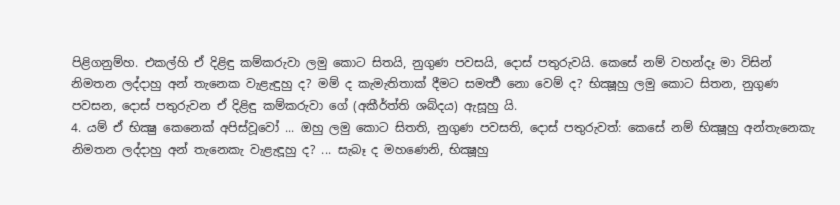පිළිගනුම්හ. එකල්හි ඒ දිළිඳු කම්කරුවා ලමු කොට සිතයි, නුගුණ පවසයි, දොස් පතුරුවයි. කෙසේ නම් වහන්දෑ මා විසින් නිමතන ලද්දාහු අන් තැනෙක වැළැඳුහු ද? මම් ද කැමැතිතාක් දීමට සමර්‍ත්‍ථ නො වෙම් ද? භික්‍ෂූහු ලමු කොට සිතන, නුගුණ පවසන, දොස් පතුරුවන ඒ දිළිඳු කම්කරුවා ගේ (අකීර්ත්ති ශබ්දය) ඇසූහු යි.
4. යම් ඒ භික්‍ෂු කෙනෙක් අපිස්වූවෝ ... ඔහු ලමු කොට සිතති, නුගුණ පවසති, දොස් පතුරුවත්: කෙසේ නම් භික්‍ෂූහු අන්තැනෙකැ නිමතන ලද්දාහු අන් තැනෙකැ වැළැඳූහු ද? ... සැබෑ ද මහණෙනි, භික්‍ෂූහු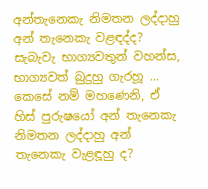අන්තැනෙකැ නිමතන ලද්දාහු අන් තැනෙකැ වළඳද්ද? සැබැවැ භාග්‍යවතුන් වහන්ස, භාග්‍යවත් බුදුහු ගැරහූ ... කෙසේ නම් මහණෙනි, ඒ හිස් පුරුෂයෝ අන් තැනෙකැ නිමතන ලද්දාහු අන් තැනෙකැ වැළඳූහු ද?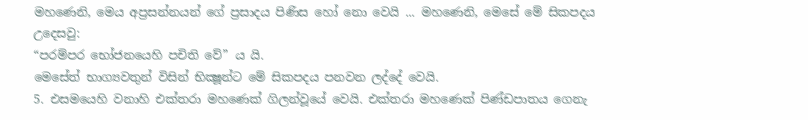මහණෙනි, මෙය අප්‍රසන්නයන් ගේ ප්‍රසාදය පිණිස හෝ නො වෙයි ... මහණෙනි, මෙසේ මේ සිකපදය උදෙසවු:
“පරම්පර භෝජනයෙහි පචිති වේ” ය යි.
මෙසේත් භාග්‍යවතුන් විසින් භික්‍ෂූන්ට මේ සිකපදය පනවන ලද්දේ වෙයි.
5. එසමයෙහි වනාහි එක්තරා මහණෙක් ගිලන්වූයේ වෙයි. එක්තරා මහණෙක් පිණ්ඩපාතය ගෙනැ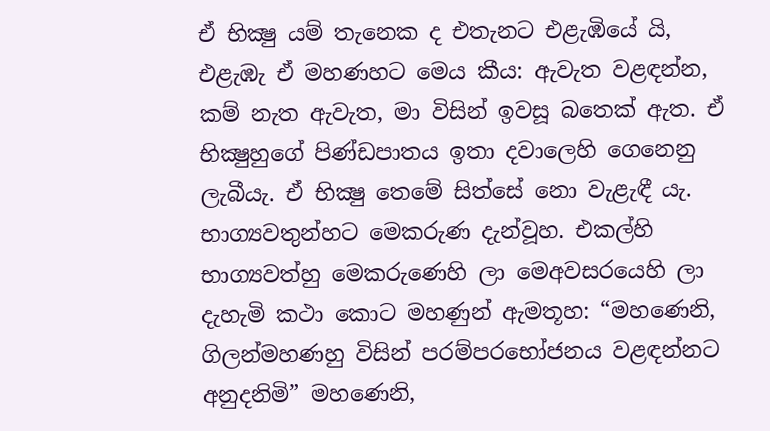ඒ භික්‍ෂු යම් තැනෙක ද එතැනට එළැඹියේ යි, එළැඹැ ඒ මහණහට මෙය කීය: ඇවැත වළඳන්න, කම් නැත ඇවැත, මා විසින් ඉවසූ බතෙක් ඇත. ඒ භික්‍ෂුහුගේ පිණ්ඩපාතය ඉතා දවාලෙහි ගෙනෙනු ලැබීයැ. ඒ භික්‍ෂු තෙමේ සිත්සේ නො වැළැඳී යැ. භාග්‍යවතුන්හට මෙකරුණ දැන්වූහ. එකල්හි භාග්‍යවත්හු මෙකරුණෙහි ලා මෙඅවසරයෙහි ලා දැහැමි කථා කොට මහණුන් ඇමතූහ: “මහණෙනි, ගිලන්මහණහු විසින් පරම්පරභෝජනය වළඳන්නට අනුදනිමි” මහණෙනි,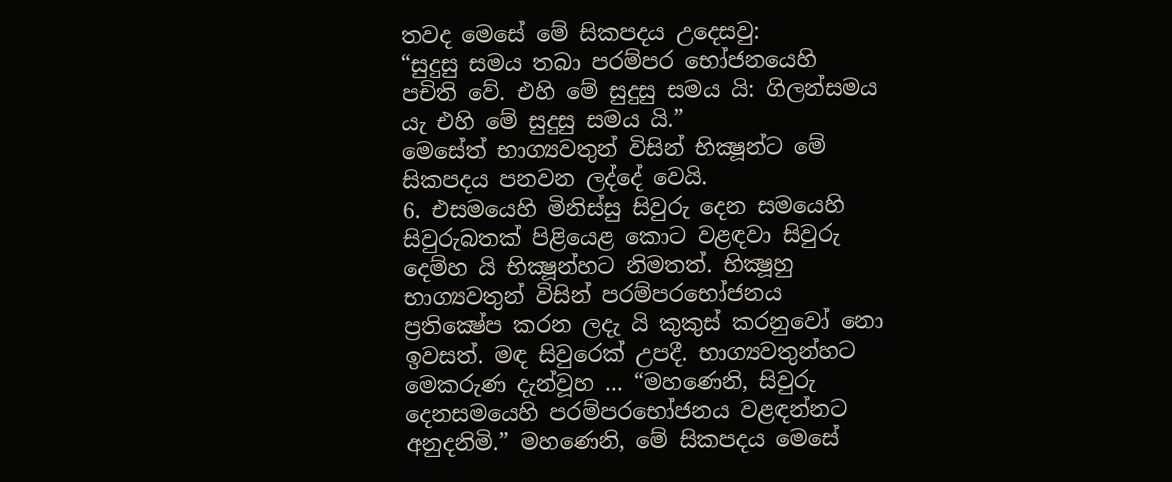තවද මෙසේ මේ සිකපදය උදෙසවු:
“සුදුසු සමය තබා පරම්පර භෝජනයෙහි පචිති වේ. එහි මේ සුදුසු සමය යි: ගිලන්සමය යැ එහි මේ සුදුසු සමය යි.”
මෙසේත් භාග්‍යවතුන් විසින් භික්‍ෂූන්ට මේ සිකපදය පනවන ලද්දේ වෙයි.
6. එසමයෙහි මිනිස්සු සිවුරු දෙන සමයෙහි සිවුරුබතක් පිළියෙළ කොට වළඳවා සිවුරු දෙම්හ යි භික්‍ෂූන්හට නිමතත්. භික්‍ෂූහු භාග්‍යවතුන් විසින් පරම්පරභෝජනය ප්‍රතික්‍ෂේප කරන ලදැ යි කුකුස් කරනුවෝ නො ඉවසත්. මඳ සිවුරෙක් උපදී. භාග්‍යවතුන්හට මෙකරුණ දැන්වූහ ... “මහණෙනි, සිවුරු දෙනසමයෙහි පරම්පරභෝජනය වළඳන්නට අනුදනිමි.” මහණෙනි, මේ සිකපදය මෙසේ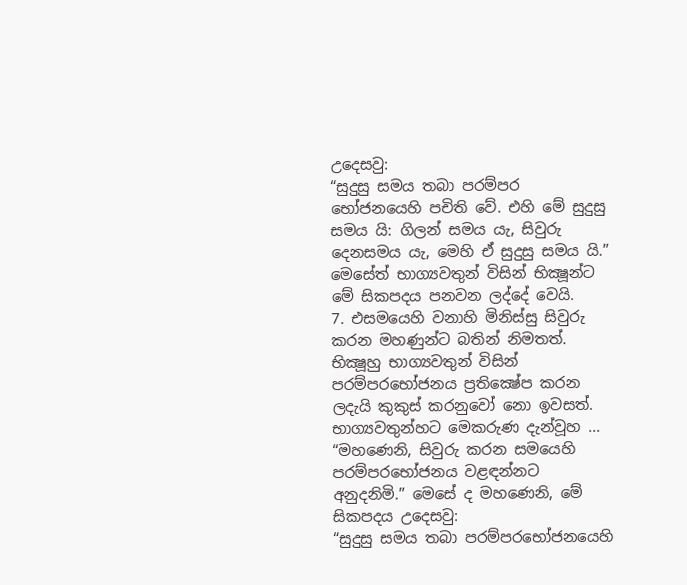උදෙසවු:
“සුදුසු සමය තබා පරම්පර භෝජනයෙහි පචිති වේ. එහි මේ සුදුසු සමය යි: ගිලන් සමය යැ, සිවුරු දෙනසමය යැ, මෙහි ඒ සුදුසු සමය යි.”
මෙසේත් භාග්‍යවතුන් විසින් භික්‍ෂූන්ට මේ සිකපදය පනවන ලද්දේ වෙයි.
7. එසමයෙහි වනාහි මිනිස්සු සිවුරු කරන මහණුන්ට බතින් නිමතත්. භික්‍ෂූහු භාග්‍යවතුන් විසින් පරම්පරභෝජනය ප්‍රතික්‍ෂේප කරන ලදැයි කුකුස් කරනුවෝ නො ඉවසත්. භාග්‍යවතුන්හට මෙකරුණ දැන්වූහ ... “මහණෙනි, සිවුරු කරන සමයෙහි පරම්පරභෝජනය වළඳන්නට අනුදනිමි.” මෙසේ ද මහණෙනි, මේ සිකපදය උදෙසවු:
“සුදුසු සමය තබා පරම්පරභෝජනයෙහි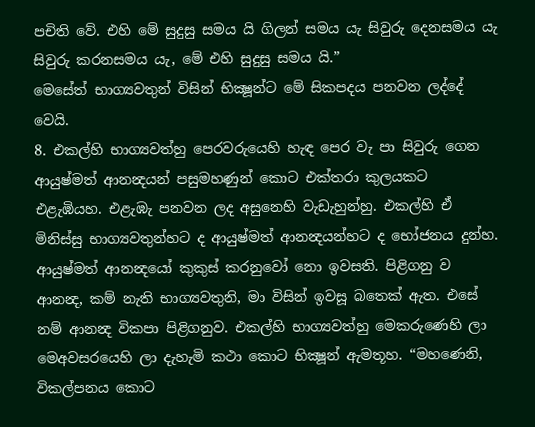පචිති වේ. එහි මේ සුදුසු සමය යි ගිලන් සමය යැ සිවුරු දෙනසමය යැ සිවුරු කරනසමය යැ, මේ එහි සුදුසු සමය යි.”
මෙසේත් භාග්‍යවතුන් විසින් භික්‍ෂූන්ට මේ සිකපදය පනවන ලද්දේ වෙයි.
8. එකල්හි භාග්‍යවත්හු පෙරවරුයෙහි හැඳ පෙර වැ පා සිවුරු ගෙන ආයුෂ්මත් ආනන්‍දයන් පසුමහණුන් කොට එක්තරා කුලයකට එළැඹියහ. එළැඹැ පනවන ලද අසුනෙහි වැඩැහුන්හු. එකල්හි ඒ මිනිස්සු භාග්‍යවතුන්හට ද ආයුෂ්මත් ආනන්‍දයන්හට ද භෝජනය දුන්හ. ආයුෂ්මත් ආනන්‍දයෝ කුකුස් කරනුවෝ නො ඉවසති. පිළිගනු ව ආනන්‍ද, කම් නැති භාග්‍යවතුනි, මා විසින් ඉවසූ බතෙක් ඇත. එසේ නම් ආනන්‍ද විකපා පිළිගනුව. එකල්හි භාග්‍යවත්හු මෙකරුණෙහි ලා මෙඅවසරයෙහි ලා දැහැමි කථා කොට භික්‍ෂූන් ඇමතූහ. “මහණෙනි, විකල්පනය කොට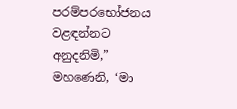පරම්පරභෝජනය වළඳන්නට අනුදනිමි,” මහණෙනි, ‘මා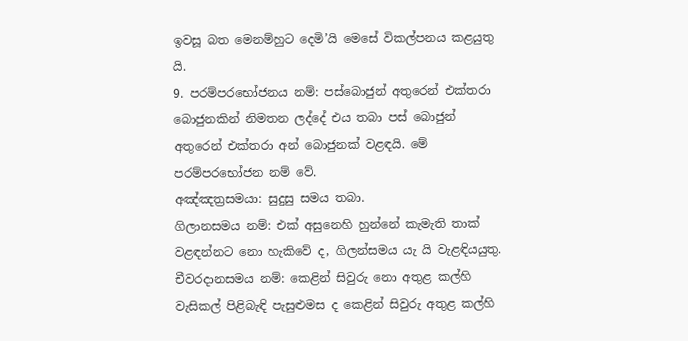ඉවසූ බත මෙනම්හුට දෙමි’යි මෙසේ විකල්පනය කළයුතු යි.
9. පරම්පරභෝජනය නම්: පස්බොජුන් අතුරෙන් එක්තරා බොජුනකින් නිමතන ලද්දේ එය තබා පස් බොජුන් අතුරෙන් එක්තරා අන් බොජුනක් වළඳයි. මේ පරම්පරභෝජන නම් වේ.
අඤ්ඤත්‍රසමයා: සුදුසු සමය තබා.
ගිලානසමය නම්: එක් අසුනෙහි හුන්නේ කැමැති තාක් වළඳන්නට නො හැකිවේ ද, ගිලන්සමය යැ යි වැළඳියයුතු.
චීවරදානසමය නම්: කෙළින් සිවුරු නො අතුළ කල්හි වැසිකල් පිළිබැඳි පැසුළුමස ද කෙළින් සිවුරු අතුළ කල්හි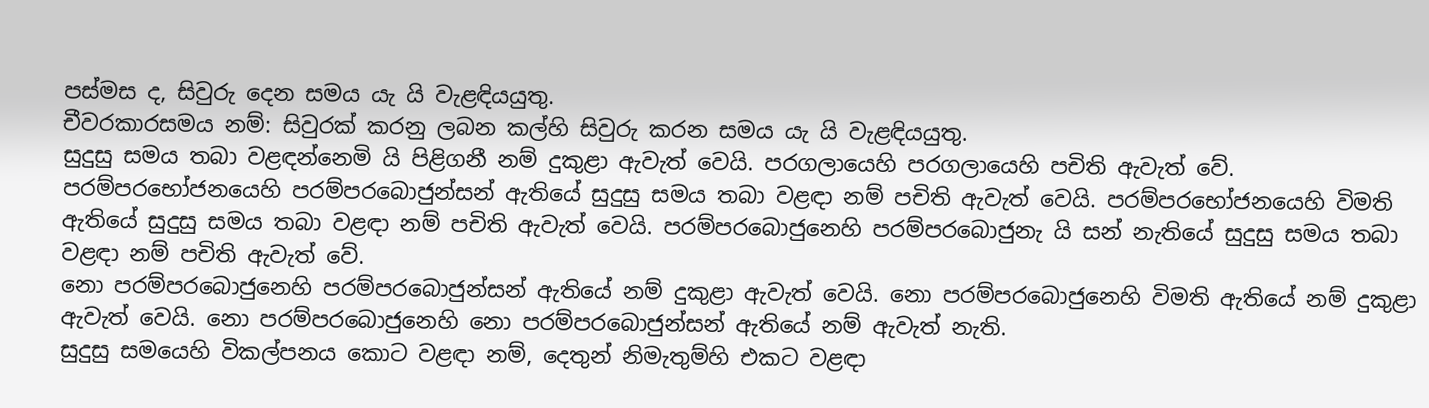පස්මස ද, සිවුරු දෙන සමය යැ යි වැළඳියයුතු.
චීවරකාරසමය නම්: සිවුරක් කරනු ලබන කල්හි සිවුරු කරන සමය යැ යි වැළඳියයුතු.
සුදුසු සමය තබා වළඳන්නෙමි යි පිළිගනී නම් දුකුළා ඇවැත් වෙයි. පරගලායෙහි පරගලායෙහි පචිති ඇවැත් වේ.
පරම්පරභෝජනයෙහි පරම්පරබොජුන්සන් ඇතියේ සුදුසු සමය තබා වළඳා නම් පචිති ඇවැත් වෙයි. පරම්පරභෝජනයෙහි විමති ඇතියේ සුදුසු සමය තබා වළඳා නම් පචිති ඇවැත් වෙයි. පරම්පරබොජුනෙහි පරම්පරබොජුනැ යි සන් නැතියේ සුදුසු සමය තබා වළඳා නම් පචිති ඇවැත් වේ.
නො පරම්පරබොජුනෙහි පරම්පරබොජුන්සන් ඇතියේ නම් දුකුළා ඇවැත් වෙයි. නො පරම්පරබොජුනෙහි විමති ඇතියේ නම් දුකුළා ඇවැත් වෙයි. නො පරම්පරබොජුනෙහි නො පරම්පරබොජුන්සන් ඇතියේ නම් ඇවැත් නැති.
සුදුසු සමයෙහි විකල්පනය කොට වළඳා නම්, දෙතුන් නිමැතුම්හි එකට වළඳා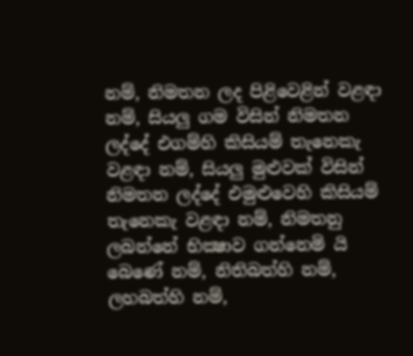නම්, නිමතන ලද පිළිවෙළින් වළඳා නම්, සියලු ගම විසින් නිමතන ලද්දේ එගම්හි කිසියම් තැනෙකැ වළඳා නම්, සියලු මුළුවක් විසින් නිමතන ලද්දේ එමුළුවෙහි කිසියම් තැනෙකැ වළඳා නම්, නිමතනු ලබන්නේ භික්‍ෂාව ගන්නෙමි යි බෙණේ නම්, නිතිබත්හි නම්, ලහබත්හි නම්,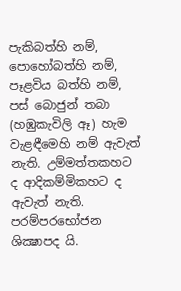පැකිබත්හි නම්, පොහෝබත්හි නම්, පෑළවිය බත්හි නම්, පස් බොජුන් තබා (හඹුකැවිලි ඈ) හැම වැළඳීමෙහි නම් ඇවැත් නැති. උම්මත්තකහට ද ආදිකම්මිකහට ද ඇවැත් නැති.
පරම්පරභෝජන ශික්‍ෂාපද යි.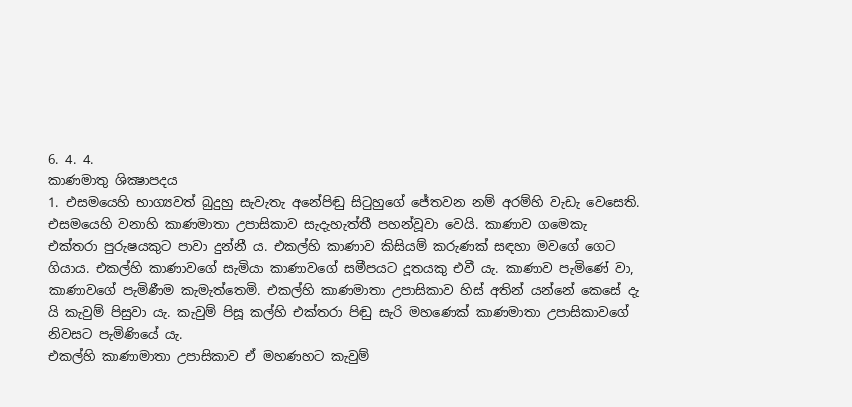6. 4. 4.
කාණමාතු ශික්‍ෂාපදය
1. එසමයෙහි භාග්‍යවත් බුදුහු සැවැතැ අනේපිඬු සිටුහුගේ ජේතවන නම් අරම්හි වැඩැ වෙසෙති. එසමයෙහි වනාහි කාණමාතා උපාසිකාව සැදැහැත්තී පහන්වූවා වෙයි. කාණාව ගමෙකැ එක්තරා පුරුෂයකුට පාවා දුන්නී ය. එකල්හි කාණාව කිසියම් කරුණක් සඳහා මවගේ ගෙට ගියාය. එකල්හි කාණාවගේ සැමියා කාණාවගේ සමීපයට දූතයකු එවී යැ. කාණාව පැමිණේ වා, කාණාවගේ පැමිණීම කැමැත්තෙමි. එකල්හි කාණමාතා උපාසිකාව හිස් අතින් යන්නේ කෙසේ දැ යි කැවුම් පිසුවා යැ. කැවුම් පිසූ කල්හි එක්තරා පිඬු සැරි මහණෙක් කාණමාතා උපාසිකාවගේ නිවසට පැමිණියේ යැ.
එකල්හි කාණාමාතා උපාසිකාව ඒ මහණහට කැවුම්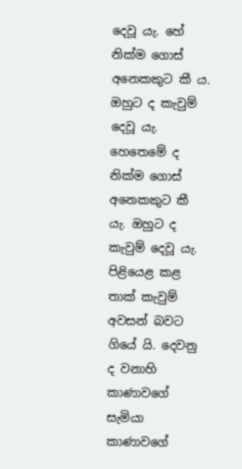දෙවූ යැ. හේ නික්ම ගොස් අනෙකකුට කී ය. ඔහුට ද කැවුම් දෙවූ යැ. හෙතෙමේ ද නික්ම ගොස් අනෙකකුට කී යැ. ඔහුට ද කැවුම් දෙවූ යැ. පිළියෙළ කළ තාක් කැවුම් අවසන් බවට ගියේ යි. දෙවනු ද වනාහි කාණාවගේ සැමියා කාණාවගේ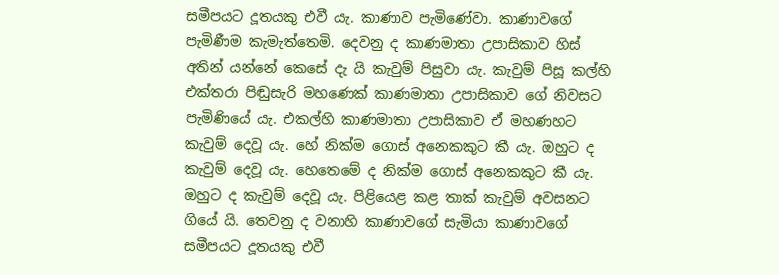සමීපයට දූතයකු එවී යැ. කාණාව පැමිණේවා. කාණාවගේ පැමිණීම කැමැත්තෙමි. දෙවනු ද කාණමාතා උපාසිකාව හිස් අතින් යන්නේ කෙසේ දැ යි කැවුම් පිසුවා යැ. කැවුම් පිසූ කල්හි එක්තරා පිඬුසැරි මහණෙක් කාණමාතා උපාසිකාව ගේ නිවසට පැමිණියේ යැ. එකල්හි කාණමාතා උපාසිකාව ඒ මහණහට කැවුම් දෙවූ යැ. හේ නික්ම ගොස් අනෙකකුට කී යැ. ඔහුට ද කැවුම් දෙවූ යැ. හෙතෙමේ ද නික්ම ගොස් අනෙකකුට කී යැ. ඔහුට ද කැවුම් දෙවූ යැ. පිළියෙළ කළ තාක් කැවුම් අවසනට ගියේ යි. තෙවනු ද වනාහි කාණාවගේ සැමියා කාණාවගේ සමීපයට දූතයකු එවී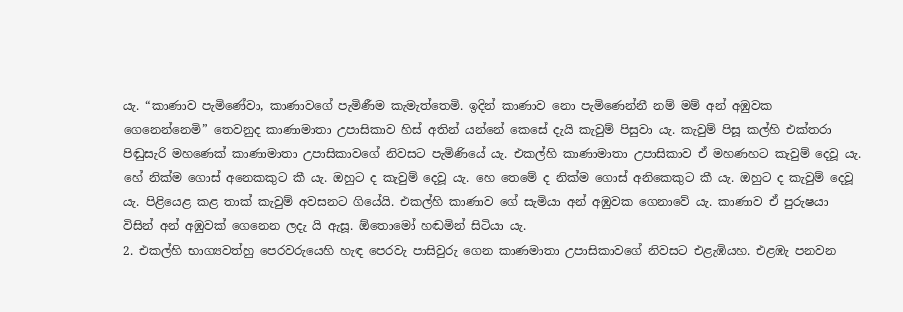යැ. “කාණාව පැමිණේවා, කාණාවගේ පැමිණීම කැමැත්තෙමි. ඉදින් කාණාව නො පැමිණෙන්නී නම් මම් අන් අඹුවක ගෙනෙන්නෙමි” තෙවනුද කාණාමාතා උපාසිකාව හිස් අතින් යන්නේ කෙසේ දැයි කැවුම් පිසුවා යැ. කැවුම් පිසූ කල්හි එක්තරා පිඬුසැරි මහණෙක් කාණාමාතා උපාසිකාවගේ නිවසට පැමිණියේ යැ. එකල්හි කාණාමාතා උපාසිකාව ඒ මහණහට කැවුම් දෙවූ යැ. හේ නික්ම ගොස් අනෙකකුට කී යැ. ඔහුට ද කැවුම් දෙවූ යැ. හෙ තෙමේ ද නික්ම ගොස් අනිකෙකුට කී යැ. ඔහුට ද කැවුම් දෙවූ යැ. පිළියෙළ කළ තාක් කැවුම් අවසනට ගියේයි. එකල්හි කාණාව ගේ සැමියා අන් අඹුවක ගෙනාවේ යැ. කාණාව ඒ පුරුෂයා විසින් අන් අඹුවක් ගෙනෙන ලදැ යි ඇසූ. ඕතොමෝ හඬමින් සිටියා යැ.
2. එකල්හි භාග්‍යවත්හු පෙරවරුයෙහි හැඳ පෙරවැ පාසිවුරු ගෙන කාණමාතා උපාසිකාවගේ නිවසට එළැඹියහ. එළඹැ පනවන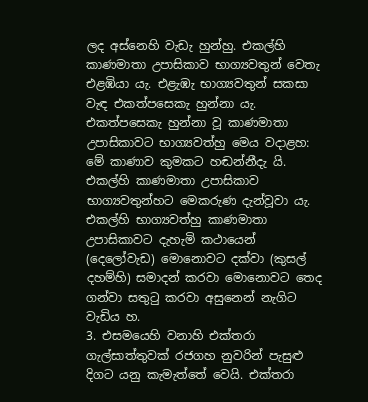ලද අස්නෙහි වැඩැ හුන්හු. එකල්හි කාණමාතා උපාසිකාව භාග්‍යවතුන් වෙතැ එළඹියා යැ. එළැඹැ භාග්‍යවතුන් සකසා වැඳ එකත්පසෙකැ හුන්නා යැ. එකත්පසෙකැ හුන්නා වූ කාණමාතා උපාසිකාවට භාග්‍යවත්හු මෙය වදාළහ: මේ කාණාව කුමකට හඬන්නීදැ යි. එකල්හි කාණමාතා උපාසිකාව භාග්‍යවතුන්හට මෙකරුණ දැන්වූවා යැ. එකල්හි භාග්‍යවත්හු කාණමාතා උපාසිකාවට දැහැමි කථායෙන් (දෙලෝවැඩ) මොනොවට දක්වා (කුසල් දහම්හි) සමාදන් කරවා මොනොවට තෙද ගන්වා සතුටු කරවා අසුනෙන් නැගිට වැඩිය හ.
3. එසමයෙහි වනාහි එක්තරා ගැල්සාත්තුවක් රජගහ නුවරින් පැසුළු දිගට යනු කැමැත්තේ වෙයි. එක්තරා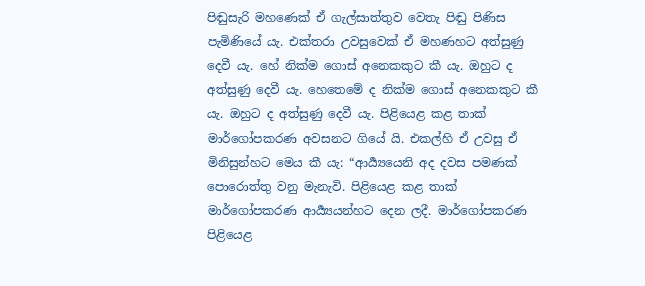පිඬුසැරි මහණෙක් ඒ ගැල්සාත්තුව වෙතැ පිඬු පිණිස පැමිණියේ යැ. එක්තරා උවසුවෙක් ඒ මහණහට අත්සුණු දෙවී යැ. හේ නික්ම ගොස් අනෙකකුට කී යැ. ඔහුට ද අත්සුණු දෙවී යැ. හෙතෙමේ ද නික්ම ගොස් අනෙකකුට කී යැ. ඔහුට ද අත්සුණු දෙවී යැ. පිළියෙළ කළ තාක් මාර්ගෝපකරණ අවසනට ගියේ යි. එකල්හි ඒ උවසු ඒ මිනිසුන්හට මෙය කී යැ: “ආර්‍ය්‍යයෙනි අද දවස පමණක් පොරොත්තු වනු මැනැවි. පිළියෙළ කළ තාක් මාර්ගෝපකරණ ආර්‍ය්‍යයන්හට දෙන ලදී. මාර්ගෝපකරණ පිළියෙළ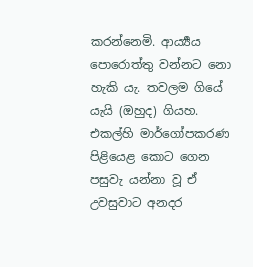කරන්නෙමි. ආර්‍ය්‍යය පොරොත්තු වන්නට නො හැකි යැ. තවලම ගියේ යැයි (ඔහුද) ගියහ. එකල්හි මාර්ගෝපකරණ පිළියෙළ කොට ගෙන පසුවැ යන්නා වූ ඒ උවසුවාට අනදර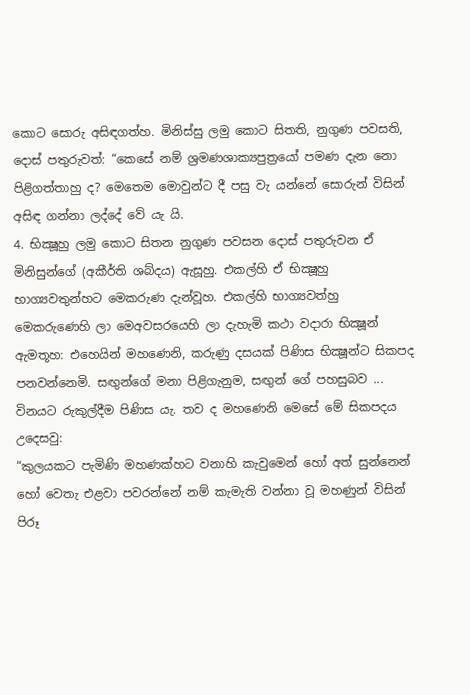කොට සොරු අසිඳගත්හ. මිනිස්සු ලමු කොට සිතති, නුගුණ පවසති, දොස් පතුරුවත්: “කෙසේ නම් ශ්‍රමණශාක්‍යපුත්‍රයෝ පමණ දැන නො පිළිගත්තාහු ද? මෙතෙම මොවුන්ට දී පසු වැ යන්නේ සොරුන් විසින් අසිඳ ගන්නා ලද්දේ වේ යැ යි.
4. භික්‍ෂූහු ලමු කොට සිතන නුගුණ පවසන දොස් පතුරුවන ඒ මිනිසුන්ගේ (අකීර්ති ශබ්දය) ඇසූහු. එකල්හි ඒ භික්‍ෂූහු භාග්‍යවතුන්හට මෙකරුණ දැන්වූහ. එකල්හි භාග්‍යවත්හු මෙකරුණෙහි ලා මෙඅවසරයෙහි ලා දැහැමි කථා වදාරා භික්‍ෂූන් ඇමතූහ: එහෙයින් මහණෙනි, කරුණු දසයක් පිණිස භික්‍ෂූන්ට සිකපද පනවන්නෙමි. සඟුන්ගේ මනා පිළිගැනුම, සඟුන් ගේ පහසුබව ... විනයට රුකුල්දීම පිණිස යැ. තව ද මහණෙනි මෙසේ මේ සිකපදය උදෙසවු:
“කුලයකට පැමිණි මහණක්හට වනාහි කැවුමෙන් හෝ අත් සුන්නෙන් හෝ වෙතැ එළවා පවරන්නේ නම් කැමැති වන්නා වූ මහණුන් විසින් පිරූ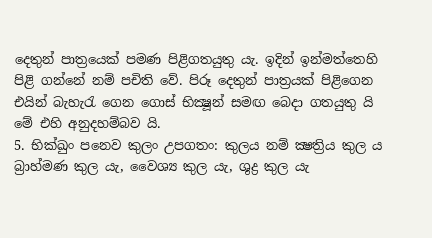දෙතුන් පාත්‍රයෙක් පමණ පිළිගතයුතු යැ. ඉදින් ඉන්මත්තෙහි පිළි ගන්නේ නම් පචිති වේ. පිරූ දෙතුන් පාත්‍රයක් පිළිගෙන එයින් බැහැරැ ගෙන ගොස් භික්‍ෂූන් සමඟ බෙදා ගතයුතු යි මේ එහි අනුදහම්බව යි.
5. භික්ඛුං පනෙව කුලං උපගතං: කුලය නම් ක්‍ෂත්‍රිය කුල ය බ්‍රාහ්මණ කුල යැ, වෛශ්‍ය කුල යැ, ශුද්‍ර කුල යැ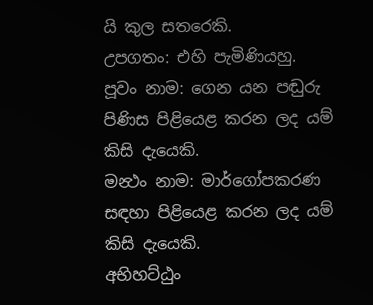යි කුල සතරෙකි.
උපගතං: එහි පැමිණියහු.
පූවං නාම: ගෙන යන පඬුරු පිණිස පිළියෙළ කරන ලද යම් කිසි දැයෙකි.
මන්‍ථං නාම: මාර්ගෝපකරණ සඳහා පිළියෙළ කරන ලද යම් කිසි දැයෙකි.
අභිහට්ඨුං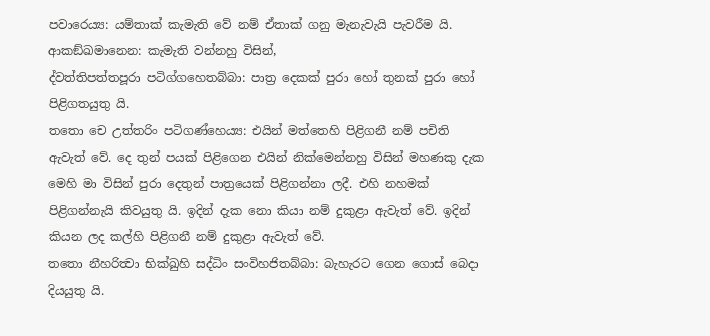පවාරෙය්‍ය: යම්තාක් කැමැති වේ නම් ඒතාක් ගනු මැනැවැයි පැවරීම යි.
ආකඞ්ඛමානෙන: කැමැති වන්නහු විසින්,
ද්වත්තිපත්තපූරා පටිග්ගහෙතබ්බා: පාත්‍ර දෙකක් පුරා හෝ තුනක් පුරා හෝ පිළිගතයුතු යි.
තතො චෙ උත්තරිං පටිගණ්හෙය්‍ය: එයින් මත්තෙහි පිළිගනී නම් පචිති ඇවැත් වේ. දෙ තුන් පයක් පිළිගෙන එයින් නික්මෙන්නහු විසින් මහණකු දැක මෙහි මා විසින් පුරා දෙතුන් පාත්‍රයෙක් පිළිගන්නා ලදී. එහි නහමක් පිළිගන්නැයි කිවයුතු යි. ඉදින් දැක නො කියා නම් දුකුළා ඇවැත් වේ. ඉදින් කියන ලද කල්හි පිළිගනී නම් දුකුළා ඇවැත් වේ.
තතො නීහරිත්‍වා භික්ඛුහි සද්ධිං සංවිහජිතබ්බා: බැහැරට ගෙන ගොස් බෙදා දියයුතු යි.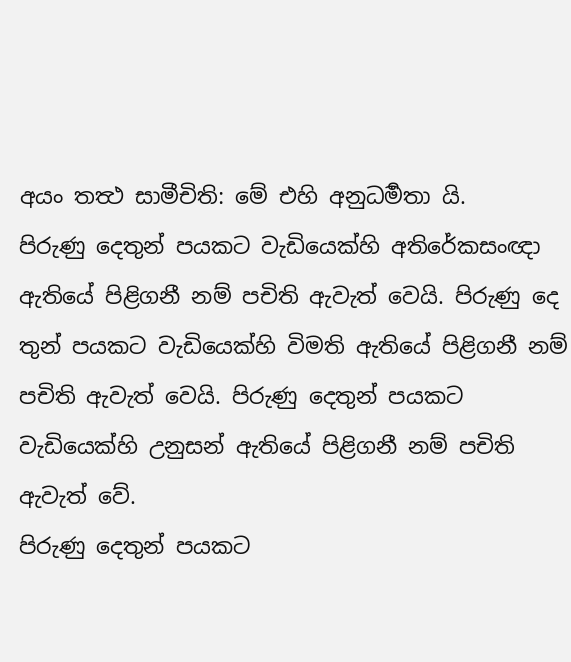අයං තත්‍ථ සාමීචිති: මේ එහි අනුධර්‍මතා යි.
පිරුණු දෙතුන් පයකට වැඩියෙක්හි අතිරේකසංඥා ඇතියේ පිළිගනී නම් පචිති ඇවැත් වෙයි. පිරුණු දෙ තුන් පයකට වැඩියෙක්හි විමති ඇතියේ පිළිගනී නම් පචිති ඇවැත් වෙයි. පිරුණු දෙතුන් පයකට වැඩියෙක්හි උනුසන් ඇතියේ පිළිගනී නම් පචිති ඇවැත් වේ.
පිරුණු දෙතුන් පයකට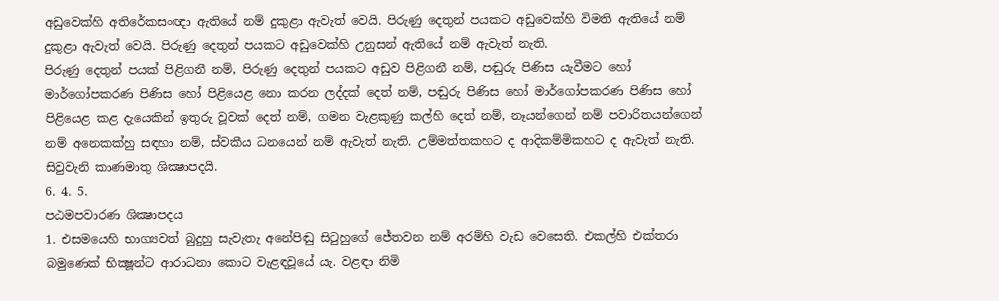අඩුවෙක්හි අතිරේකසංඥා ඇතියේ නම් දුකුළා ඇවැත් වෙයි. පිරුණු දෙතුන් පයකට අඩුවෙක්හි විමති ඇතියේ නම් දුකුළා ඇවැත් වෙයි. පිරුණු දෙතුන් පයකට අඩුවෙක්හි උනුසන් ඇතියේ නම් ඇවැත් නැති.
පිරුණු දෙතුන් පයක් පිළිගනී නම්, පිරුණු දෙතුන් පයකට අඩුව පිළිගනී නම්, පඬුරු පිණිස යැවීමට හෝ මාර්ගෝපකරණ පිණිස හෝ පිළියෙළ නො කරන ලද්දක් දෙත් නම්, පඬුරු පිණිස හෝ මාර්ගෝපකරණ පිණිස හෝ පිළියෙළ කළ දැයෙකින් ඉතුරු වූවක් දෙත් නම්, ගමන වැළකුණු කල්හි දෙත් නම්, නෑයන්ගෙන් නම් පවාරිතයන්ගෙන් නම් අනෙකක්හු සඳහා නම්, ස්වකීය ධනයෙන් නම් ඇවැත් නැති. උම්මත්තකහට ද ආදිකම්මිකහට ද ඇවැත් නැති.
සිවුවැනි කාණමාතු ශික්‍ෂාපදයි.
6. 4. 5.
පඨමපවාරණ ශික්‍ෂාපදය
1. එසමයෙහි භාග්‍යවත් බුදුහු සැවැතැ අනේපිඬු සිටුහුගේ ජේතවන නම් අරම්හි වැඩ වෙසෙති. එකල්හි එක්තරා බමුණෙක් භික්‍ෂූන්ට ආරාධනා කොට වැළඳවූයේ යැ. වළඳා නිමි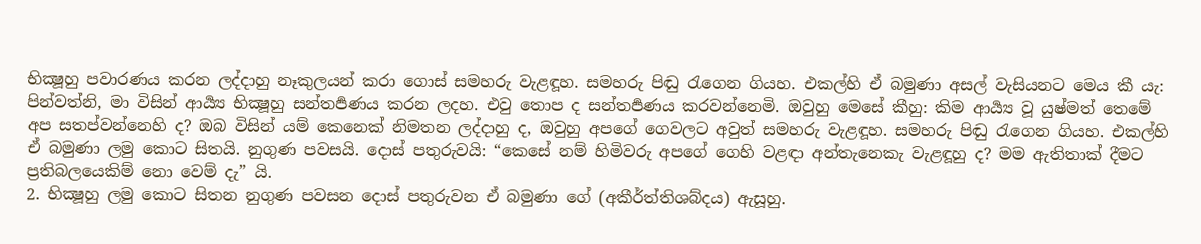භික්‍ෂූහු පවාරණය කරන ලද්දාහු නෑකුලයන් කරා ගොස් සමහරු වැළඳූහ. සමහරු පිඬු රැගෙන ගියහ. එකල්හි ඒ බමුණා අසල් වැසියනට මෙය කී යැ: පින්වත්නි, මා විසින් ආර්‍ය්‍ය භික්‍ෂූහු සන්තර්‍පණය කරන ලදහ. එවු තොප ද සන්තර්‍පණය කරවන්නෙමි. ඔවුහු මෙසේ කීහු: කිම ආර්‍ය්‍ය වූ යුෂ්මත් තෙමේ අප සතප්වන්නෙහි ද? ඔබ විසින් යම් කෙනෙක් නිමතන ලද්දාහු ද, ඔවුහු අපගේ ගෙවලට අවුත් සමහරු වැළඳූහ. සමහරු පිඬු රැගෙන ගියහ. එකල්හි ඒ බමුණා ලමු කොට සිතයි. නුගුණ පවසයි. දොස් පතුරුවයි: “කෙසේ නම් හිමිවරු අපගේ ගෙහි වළඳා අන්තැනෙකැ වැළඳූහු ද? මම ඇතිතාක් දීමට ප්‍රතිබලයෙකිම් නො වෙම් දැ” යි.
2. භික්‍ෂූහු ලමු කොට සිතන නුගුණ පවසන දොස් පතුරුවන ඒ බමුණා ගේ (අකීර්ත්තිශබ්දය) ඇසූහු.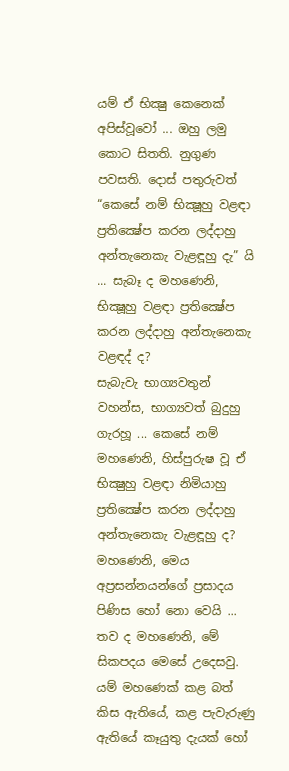යම් ඒ භික්‍ෂු කෙනෙක් අපිස්වූවෝ ... ඔහු ලමු කොට සිතති. නුගුණ පවසති. දොස් පතුරුවත් “කෙසේ නම් භික්‍ෂූහු වළඳා ප්‍රතික්‍ෂේප කරන ලද්දාහු අන්තැනෙකැ වැළඳූහු දැ” යි ... සැබෑ ද මහණෙනි, භික්‍ෂූහු වළඳා ප්‍රතික්‍ෂේප කරන ලද්දාහු අන්තැනෙකැ වළඳද් ද?
සැබැවැ භාග්‍යවතුන් වහන්ස, භාග්‍යවත් බුදුහු ගැරහූ ... කෙසේ නම් මහණෙනි, හිස්පුරුෂ වූ ඒ භික්‍ෂුහු වළඳා නිමියාහු ප්‍රතික්‍ෂේප කරන ලද්දාහු අන්තැනෙකැ වැළඳූහු ද? මහණෙනි, මෙය අප්‍රසන්නයන්ගේ ප්‍රසාදය පිණිස හෝ නො වෙයි ... තව ද මහණෙනි, මේ සිකපදය මෙසේ උදෙසවු.
යම් මහණෙක් කළ බත් කිස ඇතියේ, කළ පැවැරුණු ඇතියේ කෑයුතු දැයක් හෝ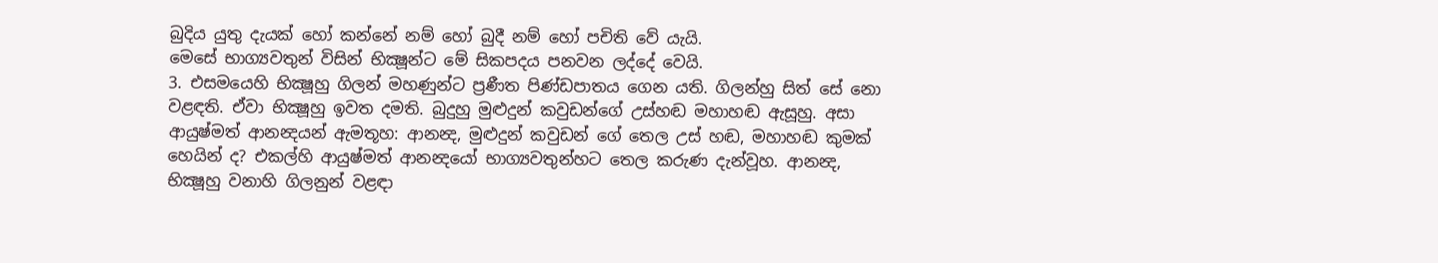බුදිය යුතු දැයක් හෝ කන්නේ නම් හෝ බුදී නම් හෝ පචිති වේ යැයි.
මෙසේ භාග්‍යවතුන් විසින් භික්‍ෂූන්ට මේ සිකපදය පනවන ලද්දේ වෙයි.
3. එසමයෙහි භික්‍ෂූහු ගිලන් මහණුන්ට ප්‍රණීත පිණ්ඩපාතය ගෙන යති. ගිලන්හු සිත් සේ නො වළඳති. ඒවා භික්‍ෂූහු ඉවත දමති. බුදුහු මුළුදුන් කවුඩන්ගේ උස්හඬ මහාහඬ ඇසූහු. අසා ආයුෂ්මත් ආනන්‍දයන් ඇමතූහ: ආනන්‍ද, මුළුදුන් කවුඩන් ගේ තෙල උස් හඬ, මහාහඬ කුමක් හෙයින් ද? එකල්හි ආයුෂ්මත් ආනන්‍දයෝ භාග්‍යවතුන්හට තෙල කරුණ දැන්වූහ. ආනන්‍ද, භික්‍ෂූහු වනාහි ගිලනුන් වළඳා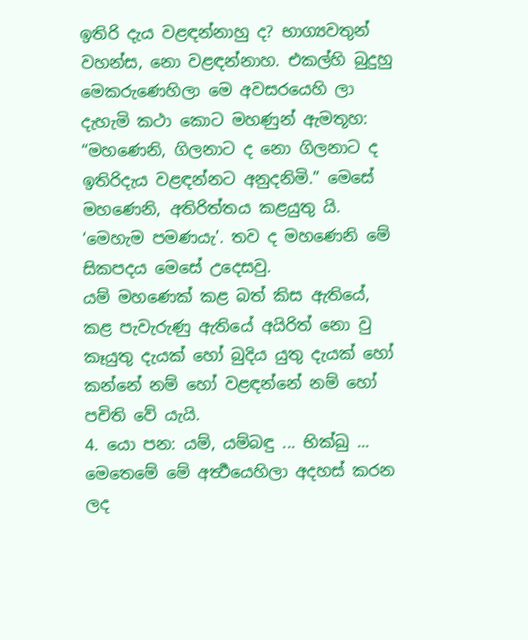ඉතිරි දැය වළඳන්නාහු ද? භාග්‍යවතුන් වහන්ස, නො වළඳන්නාහ. එකල්හි බුදුහු මෙකරුණෙහිලා මෙ අවසරයෙහි ලා දැහැමි කථා කොට මහණුන් ඇමතූහ: “මහණෙනි, ගිලනාට ද නො ගිලනාට ද ඉතිරිදැය වළඳන්නට අනුදනිමි.” මෙසේ මහණෙනි, අතිරිත්තය කළයුතු යි. ‘මෙහැම පමණයැ’. තව ද මහණෙනි මේ සිකපදය මෙසේ උදෙසවු.
යම් මහණෙක් කළ බත් කිස ඇතියේ, කළ පැවැරුණු ඇතියේ අයිරිත් නො වු කෑයුතු දැයක් හෝ බුදිය යුතු දැයක් හෝ කන්නේ නම් හෝ වළඳන්නේ නම් හෝ පචිති වේ යැයි.
4. යො පන: යම්, යම්බඳු ... භික්ඛු ... මෙතෙමේ මේ අර්‍ත්‍ථයෙහිලා අදහස් කරන ලද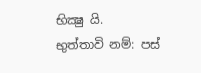භික්‍ෂු යි.
භුත්තාවි නම්: පස්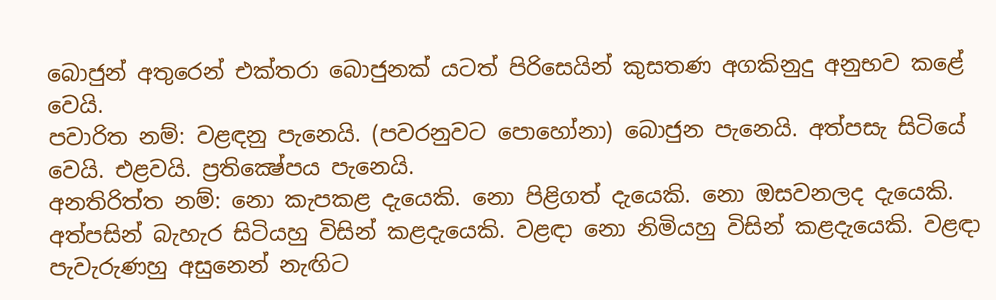බොජුන් අතුරෙන් එක්තරා බොජුනක් යටත් පිරිසෙයින් කුසතණ අගකිනුදු අනුභව කළේ වෙයි.
පවාරිත නම්: වළඳනු පැනෙයි. (පවරනුවට පොහෝනා) බොජුන පැනෙයි. අත්පසැ සිටියේ වෙයි. එළවයි. ප්‍රතික්‍ෂේපය පැනෙයි.
අනතිරිත්ත නම්: නො කැපකළ දැයෙකි. නො පිළිගත් දැයෙකි. නො ඔසවනලද දැයෙකි. අත්පසින් බැහැර සිටියහු විසින් කළදැයෙකි. වළඳා නො නිමියහු විසින් කළදැයෙකි. වළඳා පැවැරුණහු අසුනෙන් නැඟිට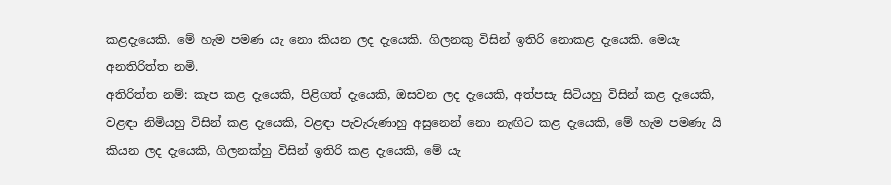කළදැයෙකි. මේ හැම පමණ යැ නො කියන ලද දැයෙකි. ගිලනකු විසින් ඉතිරි නොකළ දැයෙකි. මෙයැ අනතිරිත්ත නමි.
අතිරිත්ත නම්: කැප කළ දැයෙකි, පිළිගත් දැයෙකි, ඔසවන ලද දැයෙකි, අත්පසැ සිටියහු විසින් කළ දැයෙකි, වළඳා නිමියහු විසින් කළ දැයෙකි, වළඳා පැවැරුණාහු අසුනෙන් නො නැඟිට කළ දැයෙකි, මේ හැම පමණැ යි කියන ලද දැයෙකි, ගිලනක්හු විසින් ඉතිරි කළ දැයෙකි, මේ යැ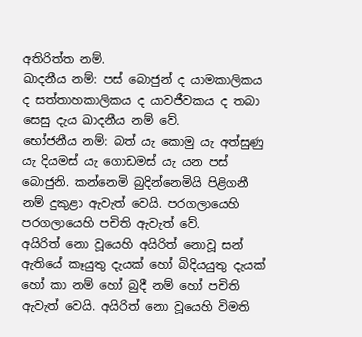අතිරිත්ත නම්.
ඛාදනීය නම්: පස් බොජුන් ද යාමකාලිකය ද සත්තාහකාලිකය ද යාවජීවකය ද තබා සෙසු දැය ඛාදනීය නම් වේ.
භෝජනීය නම්: බත් යැ කොමු යැ අත්සුණු යැ දියමස් යැ ගොඩමස් යැ යන පස් බොජුනි. කන්නෙමි බුදින්නෙමියි පිළිගනී නම් දුකුළා ඇවැත් වෙයි. පරගලායෙහි පරගලායෙහි පචිති ඇවැත් වේ.
අයිරිත් නො වූයෙහි අයිරිත් නොවූ සන් ඇතියේ කෑයුතු දැයක් හෝ බිදියයුතු දැයක් හෝ කා නම් හෝ බුදී නම් හෝ පචිති ඇවැත් වෙයි. අයිරිත් නො වූයෙහි විමති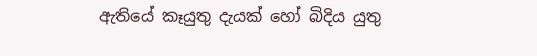ඇතියේ කෑයුතු දැයක් හෝ බිදිය යුතු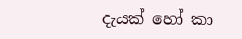දැයක් හෝ කා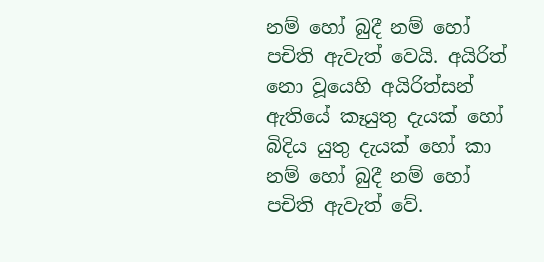නම් හෝ බුදී නම් හෝ පචිති ඇවැත් වෙයි. අයිරිත් නො වූයෙහි අයිරිත්සන් ඇතියේ කෑයුතු දැයක් හෝ බිදිය යුතු දැයක් හෝ කා නම් හෝ බුදී නම් හෝ පචිති ඇවැත් වේ.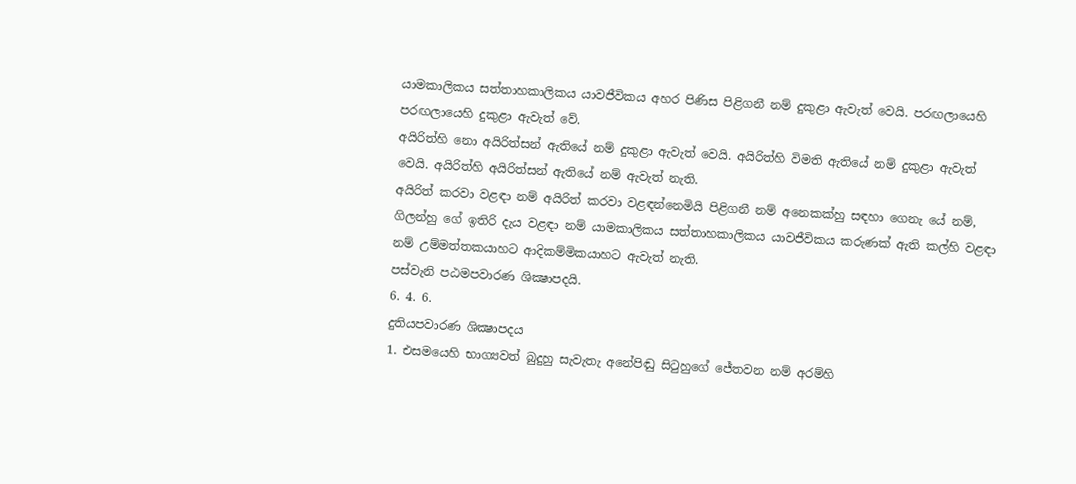යාමකාලිකය සත්තාහකාලිකය යාවජීවිකය අහර පිණිස පිළිගනී නම් දුකුළා ඇවැත් වෙයි. පරඟලායෙහි පරඟලායෙහි දුකුළා ඇවැත් වේ.
අයිරිත්හි නො අයිරිත්සන් ඇතියේ නම් දුකුළා ඇවැත් වෙයි. අයිරිත්හි විමති ඇතියේ නම් දුකුළා ඇවැත් වෙයි. අයිරිත්හි අයිරිත්සන් ඇතියේ නම් ඇවැත් නැති.
අයිරිත් කරවා වළඳා නම් අයිරිත් කරවා වළඳන්නෙමියි පිළිගනී නම් අනෙකක්හු සඳහා ගෙනැ යේ නම්, ගිලන්හු ගේ ඉතිරි දැය වළඳා නම් යාමකාලිකය සත්තාහකාලිකය යාවජීවිකය කරුණක් ඇති කල්හි වළඳා නම් උම්මත්තකයාහට ආදිකම්මිකයාහට ඇවැත් නැති.
පස්වැනි පඨමපවාරණ ශික්‍ෂාපදයි.
6. 4. 6.
දුතියපවාරණ ශික්‍ෂාපදය
1. එසමයෙහි භාග්‍යවත් බුදුහු සැවැතැ අනේපිඬු සිටුහුගේ ජේතවන නම් අරම්හි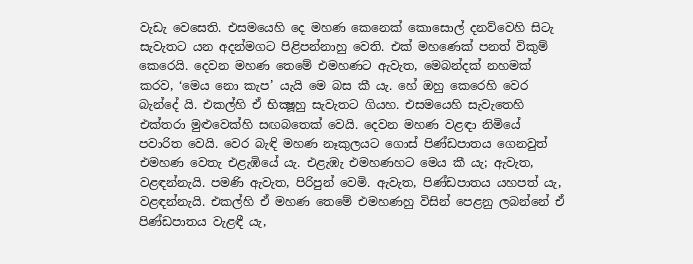වැඩැ වෙසෙති. එසමයෙහි දෙ මහණ කෙනෙක් කොසොල් දනව්වෙහි සිටැ සැවැතට යන අදන්මගට පිළිපන්නාහු වෙති. එක් මහණෙක් පනත් විකුම් කෙරෙයි. දෙවන මහණ තෙමේ එමහණට ඇවැත, මෙබන්දක් නහමක් කරව, ‘මෙය නො කැප’ යැයි මෙ බස කී යැ. හේ ඔහු කෙරෙහි වෙර බැන්දේ යි. එකල්හි ඒ භික්‍ෂූහු සැවැතට ගියහ. එසමයෙහි සැවැතෙහි එක්තරා මුළුවෙක්හි සඟබතෙක් වෙයි. දෙවන මහණ වළඳා නිමියේ පවාරිත වෙයි. වෙර බැඳි මහණ නෑකුලයට ගොස් පිණ්ඩපාතය ගෙනවුත් එමහණ වෙතැ එළැඹියේ යැ. එළැඹැ එමහණහට මෙය කී යැ; ඇවැත, වළඳන්නැයි. පමණි ඇවැත, පිරිපුන් වෙමි. ඇවැත, පිණ්ඩපාතය යහපත් යැ, වළඳන්නැයි. එකල්හි ඒ මහණ තෙමේ එමහණහු විසින් පෙළනු ලබන්නේ ඒ පිණ්ඩපාතය වැළඳී යැ,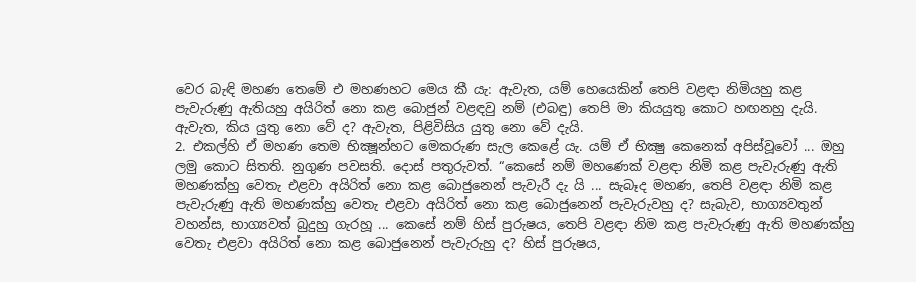වෙර බැඳි මහණ තෙමේ එ මහණහට මෙය කී යැ: ඇවැත, යම් හෙයෙකින් තෙපි වළඳා නිමියහු කළ පැවැරුණු ඇතියහු අයිරිත් නො කළ බොජුන් වළඳවු නම් (එබඳු) තෙපි මා කියයුතු කොට හඟනහු දැයි. ඇවැත, කිය යුතු නො වේ ද? ඇවැත, පිළිවිසිය යුතු නො වේ දැයි.
2. එකල්හි ඒ මහණ තෙම භික්‍ෂූන්හට මෙකරුණ සැල කෙළේ යැ. යම් ඒ භික්‍ෂු කෙනෙක් අපිස්වූවෝ ... ඔහු ලමු කොට සිතති. නුගුණ පවසති. දොස් පතුරුවත්. “කෙසේ නම් මහණෙක් වළඳා නිමි කළ පැවැරුණු ඇති මහණක්හු වෙතැ එළවා අයිරිත් නො කළ බොජුනෙන් පැවැරී දැ යි ... සැබෑද මහණ, තෙපි වළඳා නිමි කළ පැවැරුණු ඇති මහණක්හු වෙතැ එළවා අයිරිත් නො කළ බොජුනෙන් පැවැරුවහු ද? සැබැව, භාග්‍යවතුන් වහන්ස, භාග්‍යවත් බුදුහු ගැරහූ ... කෙසේ නම් හිස් පුරුෂය, තෙපි වළඳා නිම කළ පැවැරුණු ඇති මහණක්හු වෙතැ එළවා අයිරිත් නො කළ බොජුනෙන් පැවැරුහු ද? හිස් පුරුෂය,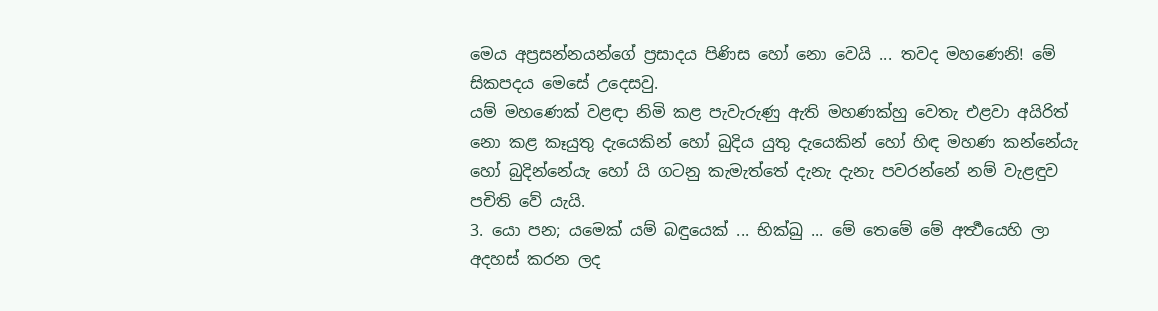මෙය අප්‍රසන්නයන්ගේ ප්‍රසාදය පිණිස හෝ නො වෙයි ... තවද මහණෙනි! මේ සිකපදය මෙසේ උදෙසවු.
යම් මහණෙක් වළඳා නිමි කළ පැවැරුණු ඇති මහණක්හු වෙතැ එළවා අයිරිත් නො කළ කෑයුතු දැයෙකින් හෝ බුදිය යුතු දැයෙකින් හෝ හිඳ මහණ කන්නේයැ හෝ බුදින්නේයැ හෝ යි ගටනු කැමැත්තේ දැනැ දැනැ පවරන්නේ නම් වැළඳුව පචිති වේ යැයි.
3. යො පන; යමෙක් යම් බඳුයෙක් ... භික්ඛු ... මේ තෙමේ මේ අර්‍ත්‍ථයෙහි ලා අදහස් කරන ලද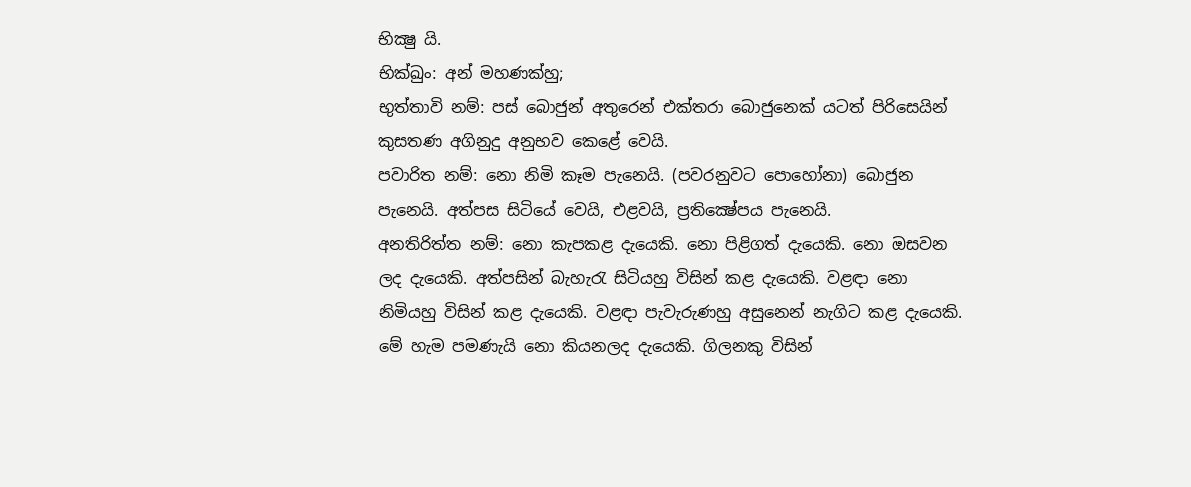භික්‍ෂු යි.
භික්ඛුං: අන් මහණක්හු;
භුත්තාවි නම්: පස් බොජුන් අතුරෙන් එක්තරා බොජුනෙක් යටත් පිරිසෙයින් කුසතණ අගිනුදු අනුභව කෙළේ වෙයි.
පවාරිත නම්: නො නිමි කෑම පැනෙයි. (පවරනුවට පොහෝනා) බොජුන පැනෙයි. අත්පස සිටියේ වෙයි, එළවයි, ප්‍රතික්‍ෂේපය පැනෙයි.
අනතිරිත්ත නම්: නො කැපකළ දැයෙකි. නො පිළිගත් දැයෙකි. නො ඔසවන ලද දැයෙකි. අත්පසින් බැහැරැ සිටියහු විසින් කළ දැයෙකි. වළඳා නො නිමියහු විසින් කළ දැයෙකි. වළඳා පැවැරුණහු අසුනෙන් නැගිට කළ දැයෙකි. මේ හැම පමණැයි නො කියනලද දැයෙකි. ගිලනකු විසින්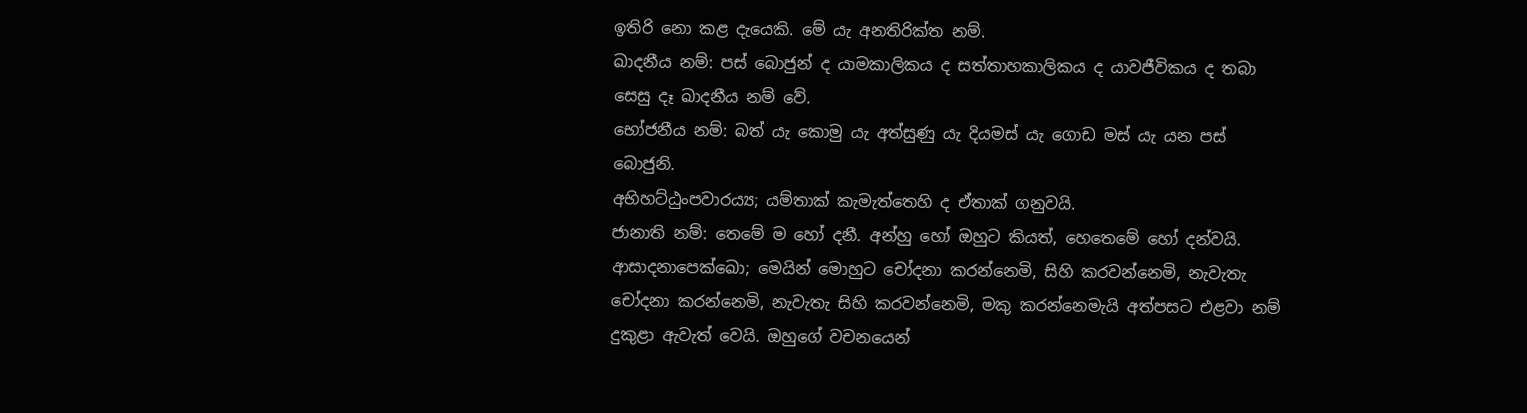ඉතිරි නො කළ දැයෙකි. මේ යැ අනතිරික්ත නම්.
ඛාදනීය නම්: පස් බොජුන් ද යාමකාලිකය ද සත්තාහකාලිකය ද යාවජීවිකය ද තබා සෙසු දෑ ඛාදනීය නම් වේ.
භෝජනීය නම්: බත් යැ කොමු යැ අත්සුණු යැ දියමස් යැ ගොඩ මස් යැ යන පස් බොජුනි.
අභිහට්ඨුංපවාරය්‍ය; යම්තාක් කැමැත්තෙහි ද ඒතාක් ගනුවයි.
ජානාති නම්: තෙමේ ම හෝ දනී. අන්හු හෝ ඔහුට කියත්, හෙතෙමේ හෝ දන්වයි.
ආසාදනාපෙක්ඛො; මෙයින් මොහුට චෝදනා කරන්නෙමි, සිහි කරවන්නෙමි, නැවැතැ චෝදනා කරන්නෙමි, නැවැතැ සිහි කරවන්නෙමි, මකු කරන්නෙමැයි අත්පසට එළවා නම් දුකුළා ඇවැත් වෙයි. ඔහුගේ වචනයෙන්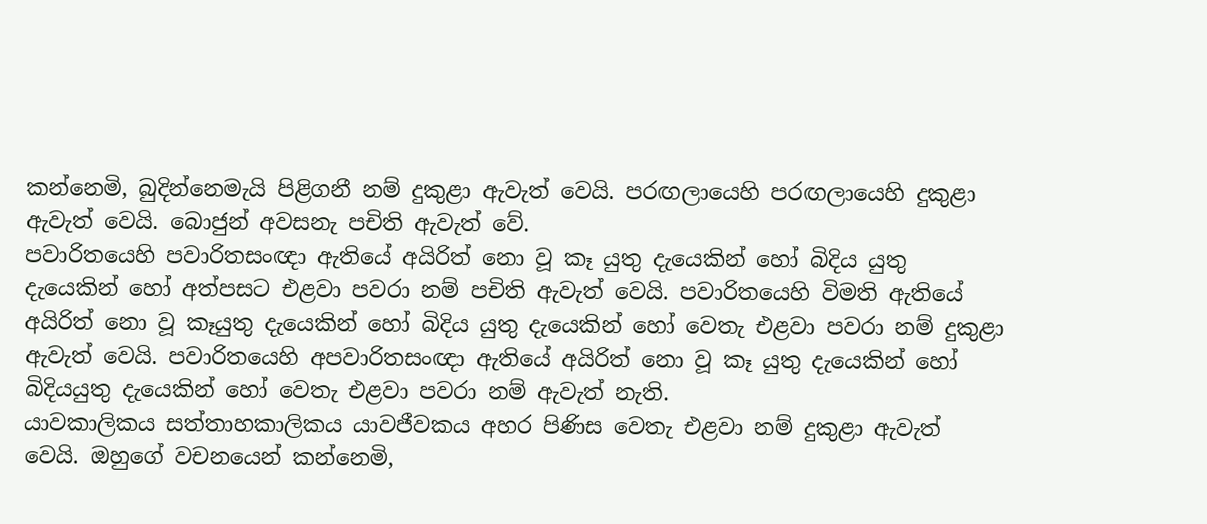කන්නෙමි, බුදින්නෙමැයි පිළිගනී නම් දුකුළා ඇවැත් වෙයි. පරඟලායෙහි පරඟලායෙහි දුකුළා ඇවැත් වෙයි. බොජුන් අවසනැ පචිති ඇවැත් වේ.
පවාරිතයෙහි පවාරිතසංඥා ඇතියේ අයිරිත් නො වූ කෑ යුතු දැයෙකින් හෝ බිදිය යුතු දැයෙකින් හෝ අත්පසට එළවා පවරා නම් පචිති ඇවැත් වෙයි. පවාරිතයෙහි විමති ඇතියේ අයිරිත් නො වූ කෑයුතු දැයෙකින් හෝ බිදිය යුතු දැයෙකින් හෝ වෙතැ එළවා පවරා නම් දුකුළා ඇවැත් වෙයි. පවාරිතයෙහි අපවාරිතසංඥා ඇතියේ අයිරිත් නො වූ කෑ යුතු දැයෙකින් හෝ බිදියයුතු දැයෙකින් හෝ වෙතැ එළවා පවරා නම් ඇවැත් නැති.
යාවකාලිකය සත්තාහකාලිකය යාවජීවකය අහර පිණිස වෙතැ එළවා නම් දුකුළා ඇවැත් වෙයි. ඔහුගේ වචනයෙන් කන්නෙමි,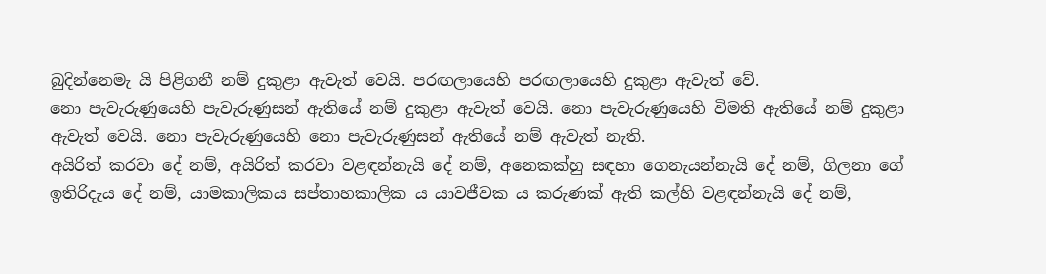බුදින්නෙමැ යි පිළිගනී නම් දුකුළා ඇවැත් වෙයි. පරඟලායෙහි පරඟලායෙහි දුකුළා ඇවැත් වේ.
නො පැවැරුණුයෙහි පැවැරුණුසන් ඇතියේ නම් දුකුළා ඇවැත් වෙයි. නො පැවැරුණුයෙහි විමති ඇතියේ නම් දුකුළා ඇවැත් වෙයි. නො පැවැරුණුයෙහි නො පැවැරුණුසන් ඇතියේ නම් ඇවැත් නැති.
අයිරිත් කරවා දේ නම්, අයිරිත් කරවා වළඳන්නැයි දේ නම්, අනෙකක්හු සඳහා ගෙනැයන්නැයි දේ නම්, ගිලනා ගේ ඉතිරිදැය දේ නම්, යාමකාලිකය සප්තාහකාලික ය යාවජීවක ය කරුණක් ඇති කල්හි වළඳන්නැයි දේ නම්,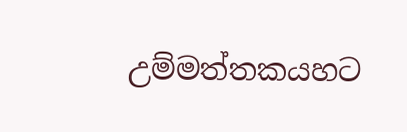උම්මත්තකයහට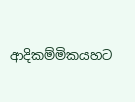ආදිකම්මිකයහට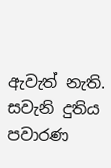ඇවැත් නැති.
සවැනි දුතිය පවාරණ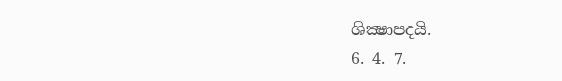ශික්‍ෂාපදයි.
6. 4. 7.